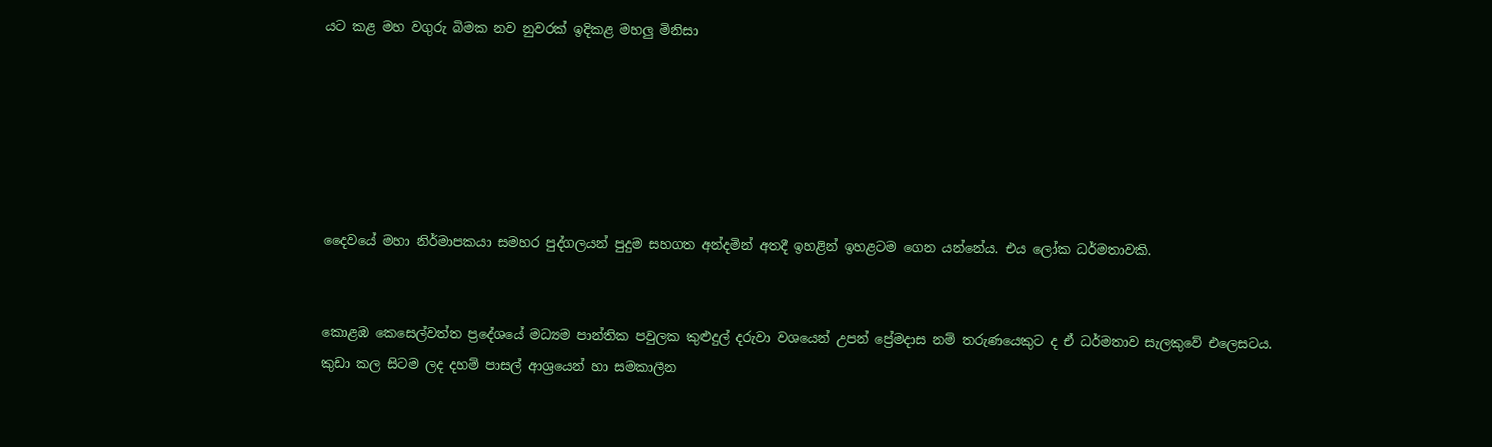යට කළ මහ වගුරු බිමක නව නුවරක් ඉදිකළ මහලු මිනිසා






දෛවයේ මහා නිර්මාපකයා සමහර පුද්ගලයන් පුදුම සහගත අන්දමින් අතදී ඉහළින් ඉහළටම ගෙන යන්නේය. එය ලෝක ධර්මතාවකි.


කොළඹ කෙසෙල්වත්ත ප්‍රදේශයේ මධ්‍යම පාන්තික පවුලක කුළුදුල් දරුවා වශයෙන් උපන් ප්‍රේමදාස නම් තරුණයෙකුට ද ඒ ධර්මතාව සැලකුවේ එලෙසටය. කුඩා කල සිටම ලද දහම් පාසල් ආශ්‍රයෙන් හා සමකාලීන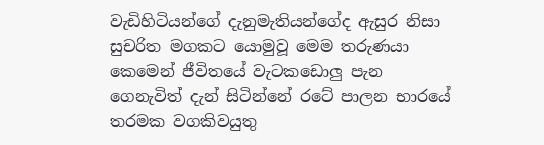වැඩිහිටියන්ගේ දැනුමැතියන්ගේද ඇසුර නිසා සුචරිත මගකට යොමුවූ මෙම තරුණයා කෙමෙන් ජීවිතයේ වැටකඩොලු පැන ගෙනැවිත් දැන් සිටින්නේ රටේ පාලන භාරයේ තරමක වගකිවයුතු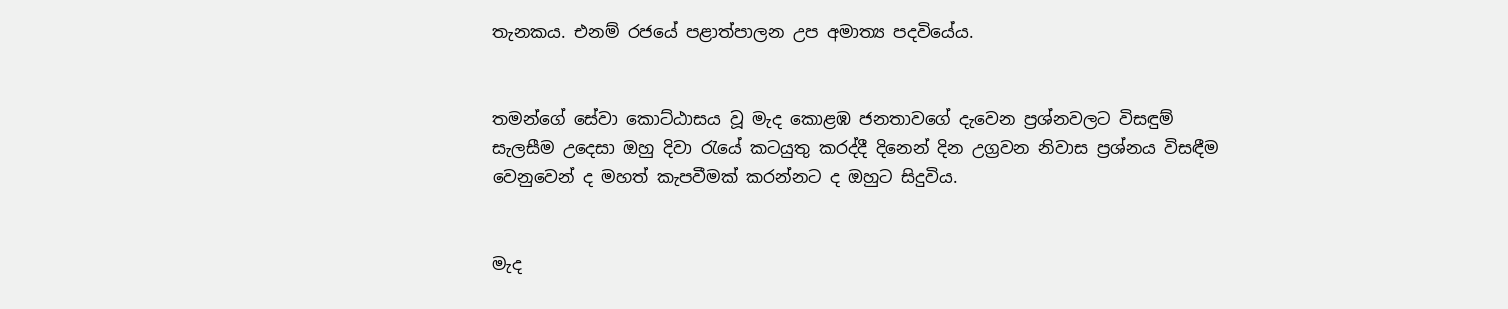තැනකය. එනම් රජයේ පළාත්පාලන උප අමාත්‍ය පදවියේය.


තමන්ගේ සේවා කොට්ඨාසය වූ මැද කොළඹ ජනතාවගේ දැවෙන ප්‍රශ්නවලට විසඳුම් සැලසීම උදෙසා ඔහු දිවා රැයේ කටයුතු කරද්දී දිනෙන් දින උග්‍රවන නිවාස ප්‍රශ්නය විසඳීම වෙනුවෙන් ද මහත් කැපවීමක් කරන්නට ද ඔහුට සිදුවිය.


මැද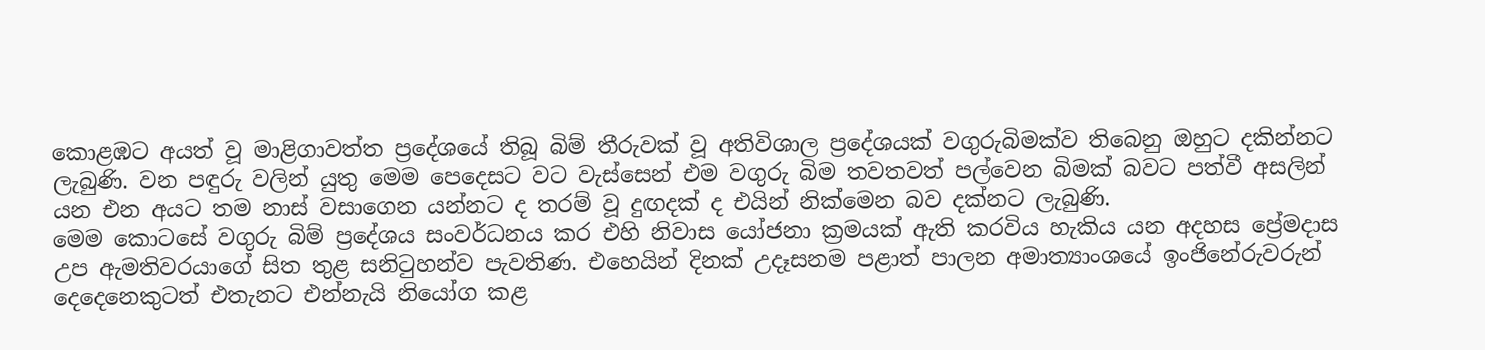කොළඹට අයත් වූ මාළිගාවත්ත ප්‍රදේශයේ තිබූ බිම් තීරුවක් වූ අතිවිශාල ප්‍රදේශයක් වගුරුබිමක්ව තිබෙනු ඔහුට දකින්නට ලැබුණි. වන පඳුරු වලින් යුතු මෙම පෙදෙසට වට වැස්සෙන් එම වගුරු බිම තවතවත් පල්වෙන බිමක් බවට පත්වී අසලින් යන එන අයට තම නාස් වසාගෙන යන්නට ද තරම් වූ දුඟදක් ද එයින් නික්මෙන බව දක්නට ලැබුණි.
මෙම කොටසේ වගුරු බිම් ප්‍රදේශය සංවර්ධනය කර එහි නිවාස යෝජනා ක්‍රමයක් ඇති කරවිය හැකිය යන අදහස ප්‍රේමදාස උප ඇමතිවරයාගේ සිත තුළ සනිටුහන්ව පැවතිණ. එහෙයින් දිනක් උදෑසනම පළාත් පාලන අමාත්‍යාංශයේ ඉංජිනේරුවරුන් දෙදෙනෙකුටත් එතැනට එන්නැයි නියෝග කළ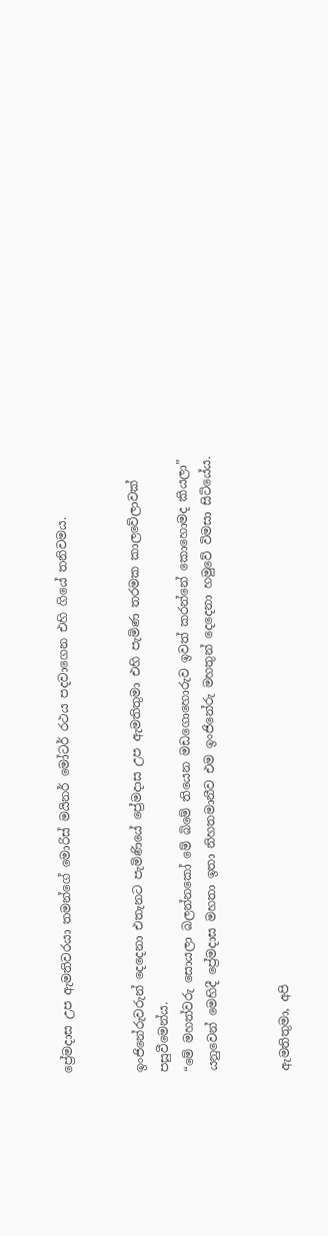ප්‍රේමදාස උප ඇමතිවරයා තමන්ගේ මොරිස් මයිනර් මෝටර් රථය පදවාගෙන එහි ගියේ තනිවමය.


ඉංජිනේරුවරුන් දෙදෙනා එතැනට පැමිණියේ ප්‍රේමදාස උප ඇමතිතුමා එහි පැමිණ තරමක කාලවේලාවක් පසුවීමෙන්ය.
“මේ මහත්වරු සොයලා බලන්නකෝ මේ බිමේ තියෙන මඩගොහොරුව ඉවත් කරන්නේ කොහොමද කියලා” යනුවෙන් මෙහිදී ප්‍රේමදාස මහතා ඉතා නිහතමානීව එම ඉංජිනේරු මහතුන් දෙදෙනා හමුවේ විමසා සිටියේය.


ඇමතිතුමා, අපි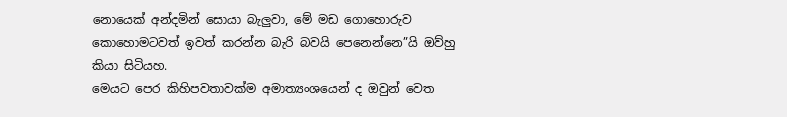නොයෙක් අන්දමින් සොයා බැලුවා, මේ මඩ ගොහොරුව කොහොමටවත් ඉවත් කරන්න බැරි බවයි පෙනෙන්නෙ”යි ඔව්හු කියා සිටියහ.
මෙයට පෙර කිහිපවතාවක්ම අමාත්‍යංශයෙන් ද ඔවුන් වෙත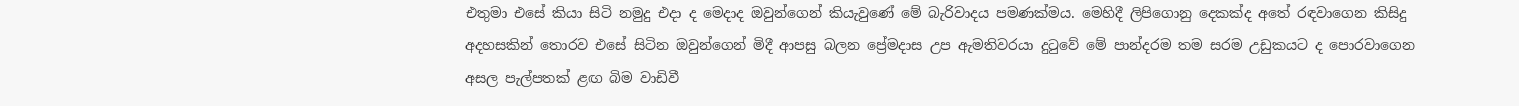එතුමා එසේ කියා සිටි නමුදු එදා ද මෙදාද ඔවුන්ගෙන් කියැවුණේ මේ බැරිවාදය පමණක්මය. මෙහිදී ලිපිගොනු දෙකක්ද අතේ රඳවාගෙන කිසිදු අදහසකින් තොරව එසේ සිටින ඔවුන්ගෙන් මිදී ආපසු බලන ප්‍රේමදාස උප ඇමතිවරයා දුටුවේ මේ පාන්දරම තම සරම උඩුකයට ද පොරවාගෙන අසල පැල්පතක් ළඟ බිම වාඩිවී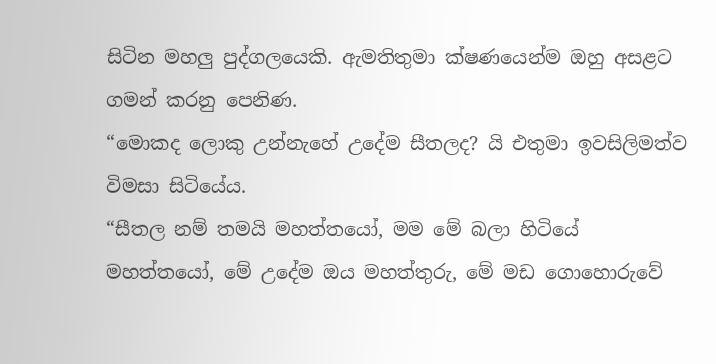සිටින මහලු පුද්ගලයෙකි. ඇමතිතුමා ක්ෂණයෙන්ම ඔහු අසළට ගමන් කරනු පෙනිණ.
“මොකද ලොකු උන්නැහේ උදේම සීතලද? යි එතුමා ඉවසිලිමත්ව විමසා සිටියේය.
“සීතල නම් තමයි මහත්තයෝ, මම මේ බලා හිටියේ මහත්තයෝ, මේ උදේම ඔය මහත්තුරු, මේ මඩ ගොහොරුවේ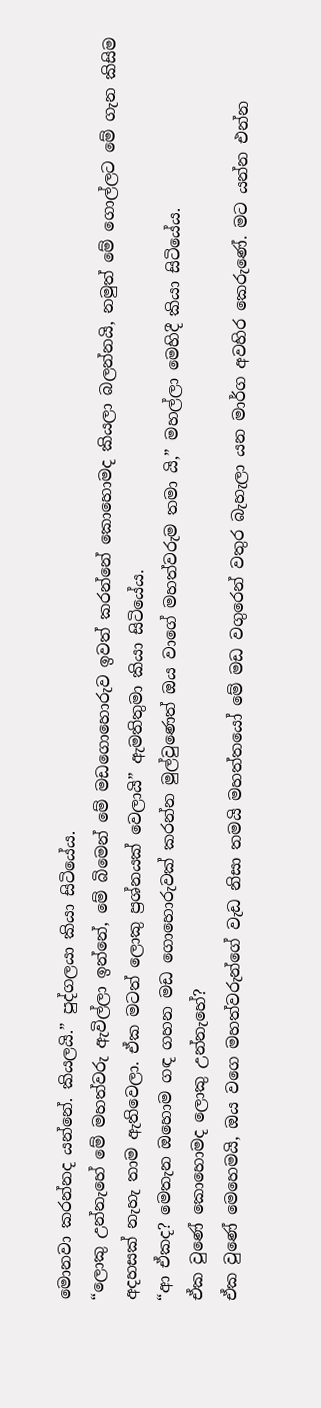මොනවා කරන්නද යන්නේ. කියලයි.” පුද්ගලයා කියා සිටියේය.
“ලොකු උන්නැහේ මේ මහත්වරු ඇවිල්ලා ඉන්නේ, මේ බිමෙන් මේ මඩගොහොරුව ඉවත් කරන්නේ කොහොමද කියලා බලන්නයි, නමුත් මේ ගොල්ලට මේ ගැන කිසිම අදහසක් නැහැ තාම ඇතිවෙලා. ඒක මටත් ලොකු ප්‍රශ්නයක් වෙලායි” ඇමතිතුමා කියා සිටියේය.
“ආ ඒකද? මෙතැන ඔහොම ගඳ ගහන මඩ ගොහොරුවක් කරන්න මුල්වුණෙත් ඔය වාගේ මහත්වරුම තමා යි,” මහල්ලා මෙහිදී කියා සිටියේය.
ඒක වුණේ කොහොමද ලොකු උන්නැහේ?
ඒක වුණේ මෙහෙමයි, ඔය වගෙ මහත්වරුන්ගේ වැඩ නිසා තමයි මහත්තයෝ මේ මඩ වගුරෙන් වතුර බැහැලා යන මාර්ග අවහිර කෙරුණේ. මට යන්න එන්න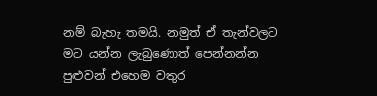නම් බැහැ තමයි. නමුත් ඒ තැන්වලට මට යන්න ලැබුණොත් පෙන්නන්න පුළුවන් එහෙම වතුර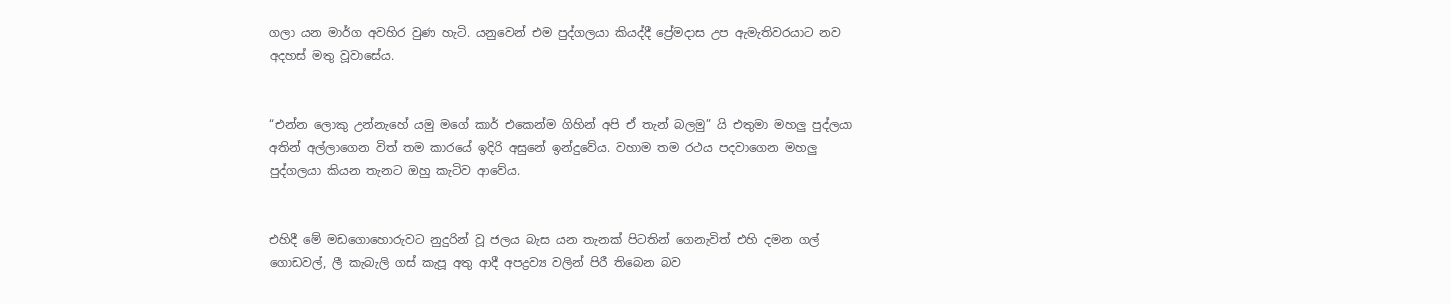ගලා යන මාර්ග අවහිර වුණ හැටි. යනුවෙන් එම පුද්ගලයා කියද්දී ප්‍රේමදාස උප ඇමැතිවරයාට නව අදහස් මතු වූවාසේය.


“එන්න ලොකු උන්නැහේ යමු මගේ කාර් එකෙන්ම ගිහින් අපි ඒ තැන් බලමු” යි එතුමා මහලු පුද්ලයා අතින් අල්ලාගෙන විත් තම කාරයේ ඉදිරි අසුනේ ඉන්දුවේය. වහාම තම රථය පදවාගෙන මහලු පුද්ගලයා කියන තැනට ඔහු කැටිව ආවේය.


එහිදී මේ මඩගොහොරුවට නුදුරින් වූ ජලය බැස යන තැනක් පිටතින් ගෙනැවිත් එහි දමන ගල් ගොඩවල්, ලී කැබැලි ගස් කැපූ අතු ආදී අපද්‍රව්‍ය වලින් පිරී තිබෙන බව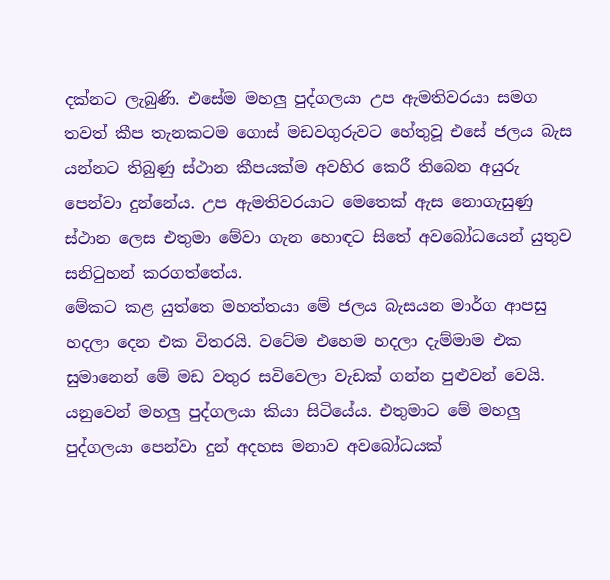දක්නට ලැබුණි. එසේම මහලු පුද්ගලයා උප ඇමතිවරයා සමග තවත් කීප තැනකටම ගොස් මඩවගුරුවට හේතුවූ එසේ ජලය බැස යන්නට තිබුණු ස්ථාන කීපයක්ම අවහිර කෙරී තිබෙන අයුරු පෙන්වා දුන්නේය. උප ඇමතිවරයාට මෙතෙක් ඇස නොගැසුණු ස්ථාන ලෙස එතුමා මේවා ගැන හොඳට සිතේ අවබෝධයෙන් යුතුව සනිටුහන් කරගත්තේය.
මේකට කළ යුත්තෙ මහත්තයා මේ ජලය බැසයන මාර්ග ආපසු හදලා දෙන එක විතරයි. වටේම එහෙම හදලා දැම්මාම එක සුමානෙන් මේ මඩ වතුර සවිවෙලා වැඩක් ගන්න පුළුවන් වෙයි. යනුවෙන් මහලු පුද්ගලයා කියා සිටියේය. එතුමාට මේ මහලු පුද්ගලයා පෙන්වා දුන් අදහස මනාව අවබෝධයක්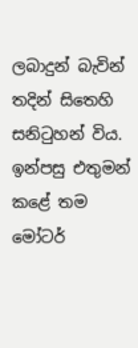ලබාදුන් බැවින් තදින් සිතෙහි සනිටුහන් විය. ඉන්පසු එතුමන් කළේ තම මෝටර්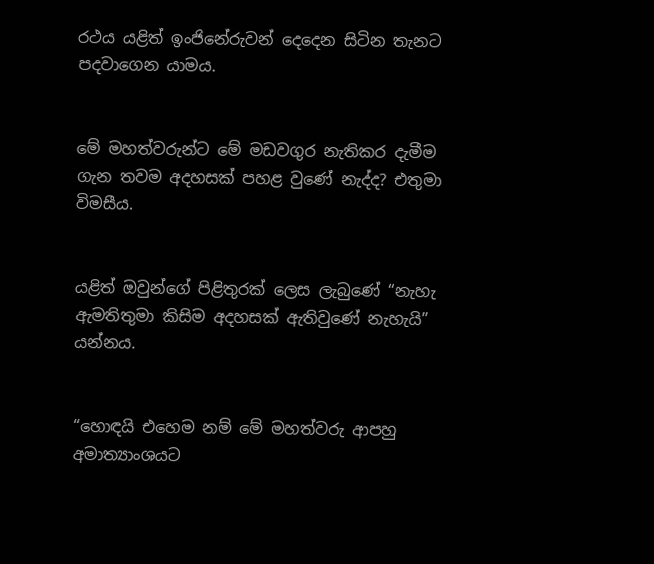රථය යළිත් ඉංජිනේරුවන් දෙදෙන සිටින තැනට පදවාගෙන යාමය.


මේ මහත්වරුන්ට මේ මඩවගුර නැතිකර දැමීම ගැන තවම අදහසක් පහළ වුණේ නැද්ද? එතුමා විමසීය.


යළිත් ඔවුන්ගේ පිළිතුරක් ලෙස ලැබුණේ “නැහැ ඇමතිතුමා කිසිම අදහසක් ඇතිවුණේ නැහැයි” යන්නය.


“හොඳයි එහෙම නම් මේ මහත්වරු ආපහු අමාත්‍යාංශයට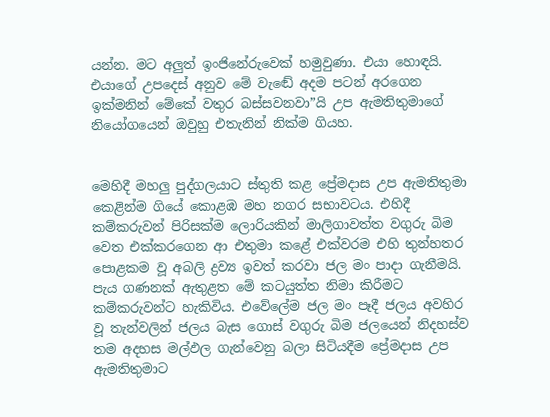යන්න. මට අලුත් ඉංජිනේරුවෙක් හමුවුණා. එයා හොඳයි. එයාගේ උපදෙස් අනුව මේ වැඬේ අදම පටන් අරගෙන ඉක්මනින් මේකේ වතුර බස්සවනවා”යි උප ඇමතිතුමාගේ නියෝගයෙන් ඔවුහු එතැනින් නික්ම ගියහ.


මෙහිදී මහලු පුද්ගලයාට ස්තුති කළ ප්‍රේමදාස උප ඇමතිතුමා කෙළින්ම ගියේ කොළඹ මහ නගර සභාවටය. එහිදී කම්කරුවන් පිරිසක්ම ලොරියකින් මාලිගාවත්ත වගුරු බිම වෙත එක්කරගෙන ආ එතුමා කළේ එක්වරම එහි තුන්හතර පොළකම වූ අබලි ද්‍රව්‍ය ඉවත් කරවා ජල මං පාදා ගැනීමයි. පැය ගණනක් ඇතුළත මේ කටයුත්ත නිමා කිරීමට කම්කරුවන්ට හැකිවිය. එවේලේම ජල මං පෑදී ජලය අවහිර වූ තැන්වලින් ජලය බැස ගොස් වගුරු බිම ජලයෙන් නිදහස්ව තම අදහස මල්ඵල ගැන්වෙනු බලා සිටියදීම ප්‍රේමදාස උප ඇමතිතුමාට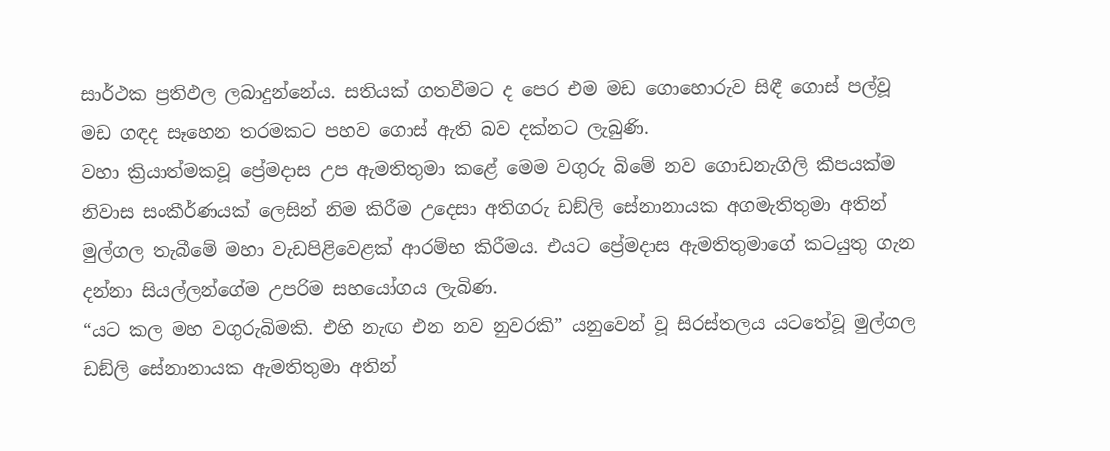සාර්ථක ප්‍රතිඵල ලබාදුන්නේය. සතියක් ගතවීමට ද පෙර එම මඩ ගොහොරුව සිඳී ගොස් පල්වූ මඩ ගඳද සෑහෙන තරමකට පහව ගොස් ඇති බව දක්නට ලැබුණි.
වහා ක්‍රියාත්මකවූ ප්‍රේමදාස උප ඇමතිතුමා කළේ මෙම වගුරු බිමේ නව ගොඩනැගිලි කීපයක්ම නිවාස සංකීර්ණයක් ලෙසින් නිම කිරීම උදෙසා අතිගරු ඩඞ්ලි සේනානායක අගමැතිතුමා අතින් මුල්ගල තැබීමේ මහා වැඩපිළිවෙළක් ආරම්භ කිරීමය. එයට ප්‍රේමදාස ඇමතිතුමාගේ කටයුතු ගැන දන්නා සියල්ලන්ගේම උපරිම සහයෝගය ලැබිණ.
“යට කල මහ වගුරුබිමකි. එහි නැඟ එන නව නුවරකි” යනුවෙන් වූ සිරස්තලය යටතේවූ මුල්ගල ඩඞ්ලි සේනානායක ඇමතිතුමා අතින්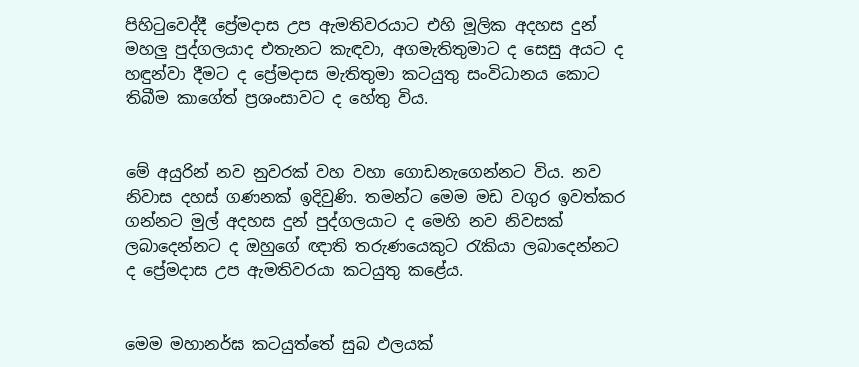පිහිටුවෙද්දී ප්‍රේමදාස උප ඇමතිවරයාට එහි මූලික අදහස දුන් මහලු පුද්ගලයාද එතැනට කැඳවා, අගමැතිතුමාට ද සෙසු අයට ද හඳුන්වා දීමට ද ප්‍රේමදාස මැතිතුමා කටයුතු සංවිධානය කොට තිබීම කාගේත් ප්‍රශංසාවට ද හේතු විය.


මේ අයුරින් නව නුවරක් වහ වහා ගොඩනැගෙන්නට විය. නව නිවාස දහස් ගණනක් ඉදිවුණි. තමන්ට මෙම මඩ වගුර ඉවත්කර ගන්නට මුල් අදහස දුන් පුද්ගලයාට ද මෙහි නව නිවසක් ලබාදෙන්නට ද ඔහුගේ ඥාති තරුණයෙකුට රැකියා ලබාදෙන්නට ද ප්‍රේමදාස උප ඇමතිවරයා කටයුතු කළේය.


මෙම මහානර්ඝ කටයුත්තේ සුබ ඵලයක්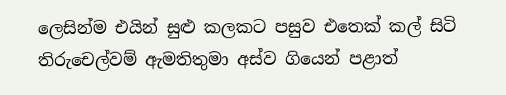ලෙසින්ම එයින් සුළු කලකට පසුව එතෙක් කල් සිටි තිරුචෙල්වම් ඇමතිතුමා අස්ව ගියෙන් පළාත්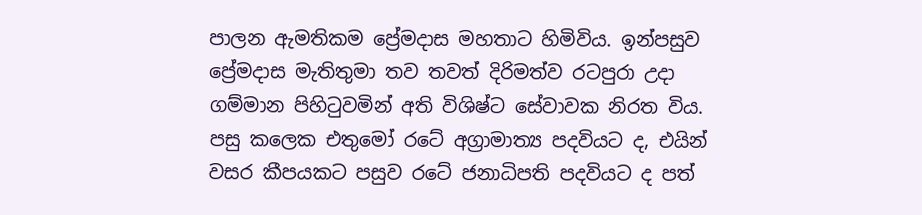පාලන ඇමතිකම ප්‍රේමදාස මහතාට හිමිවිය. ඉන්පසුව ප්‍රේමදාස මැතිතුමා තව තවත් දිරිමත්ව රටපුරා උදා ගම්මාන පිහිටුවමින් අති විශිෂ්ට සේවාවක නිරත විය. පසු කලෙක එතුමෝ රටේ අග්‍රාමාත්‍ය පදවියට ද, එයින් වසර කීපයකට පසුව රටේ ජනාධිපති පදවියට ද පත්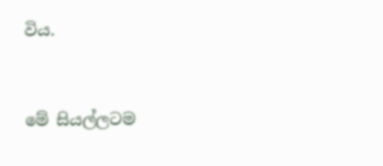විය.


මේ සියල්ලටම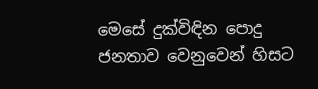මෙසේ දුක්විඳින පොදු ජනතාව වෙනුවෙන් හිසට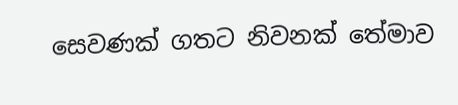සෙවණක් ගතට නිවනක් තේමාව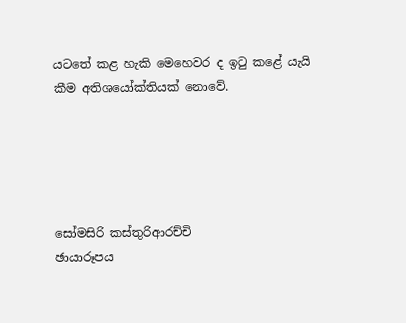යටතේ කළ හැකි මෙහෙවර ද ඉටු කළේ යැයි කීම අතිශයෝක්තියක් නොවේ.





සෝමසිරි කස්තුරිආරච්චි
ඡායාරූපය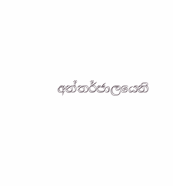අන්තර්ජාලයෙනි